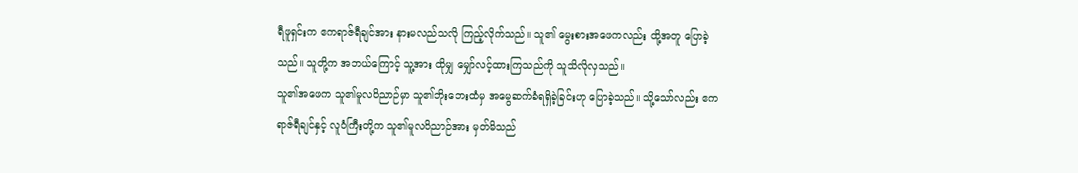ရီဖူရှင်းက ဧကရာဇ်ရီချင်အား နားမလည်သလို ကြည့်လိုက်သည်။ သူ၏ မွေးစားအဖေကလည်း ထို့အတူ ပြောခဲ့သည်။ သူတို့က အဘယ်ကြောင့် သူ့အား ထိုမျှ မျှော်လင့်ထားကြသည်ကို သူသိလိုလှသည်။
သူ၏အဖေက သူ၏မူလဝိညာဉ်မှာ သူ၏ဘိုးဘေးထံမှ အမွေဆက်ခံရရှိခဲ့ခြင်းဟု ပြောခဲ့သည်။ သို့သော်လည်း ဧကရာဇ်ရီချင်နှင့် လူဝံကြီးတို့က သူ၏မူလဝိညာဉ်အား မှတ်မိသည်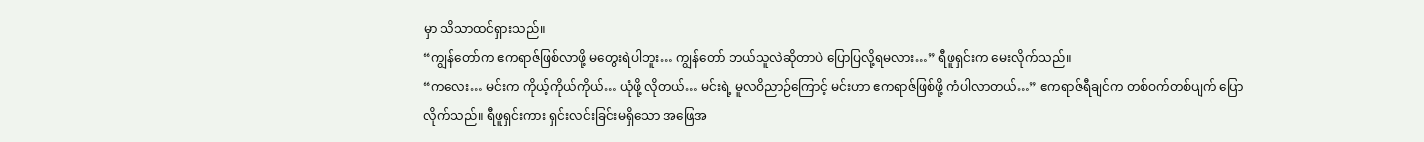မှာ သိသာထင်ရှားသည်။
“ကျွန်တော်က ဧကရာဇ်ဖြစ်လာဖို့ မတွေးရဲပါဘူး… ကျွန်တော် ဘယ်သူလဲဆိုတာပဲ ပြောပြလို့ရမလား…” ရီဖူရှင်းက မေးလိုက်သည်။
“ကလေး… မင်းက ကိုယ့်ကိုယ်ကိုယ်… ယုံဖို့ လိုတယ်… မင်းရဲ့ မူလဝိညာဉ်ကြောင့် မင်းဟာ ဧကရာဇ်ဖြစ်ဖို့ ကံပါလာတယ်…” ဧကရာဇ်ရီချင်က တစ်ဝက်တစ်ပျက် ပြောလိုက်သည်။ ရီဖူရှင်းကား ရှင်းလင်းခြင်းမရှိသော အဖြေအ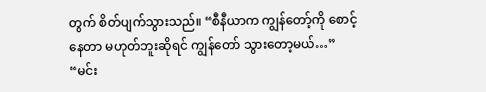တွက် စိတ်ပျက်သွားသည်။ “စီနီယာက ကျွန်တော့်ကို စောင့်နေတာ မဟုတ်ဘူးဆိုရင် ကျွန်တော် သွားတော့မယ်…”
“မင်း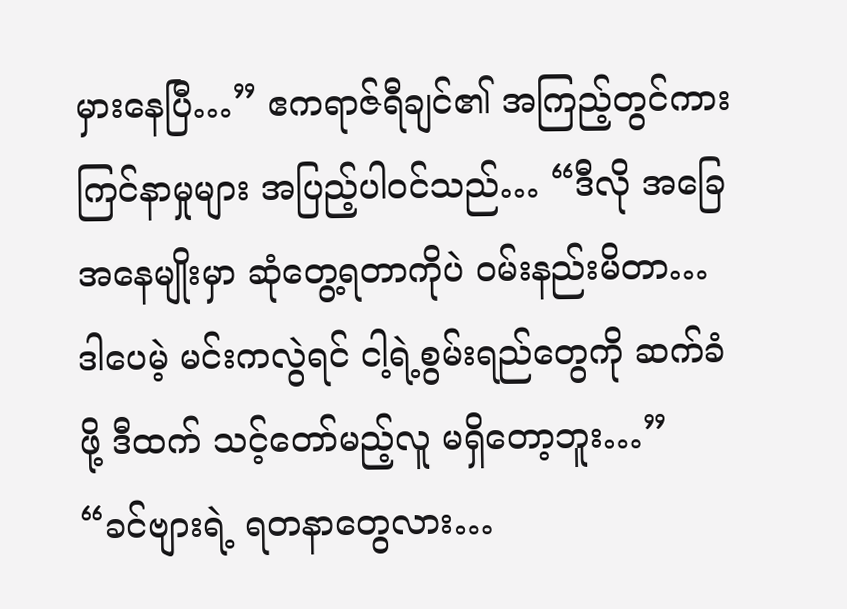မှားနေပြီ…” ဧကရာဇ်ရီချင်၏ အကြည့်တွင်ကား ကြင်နာမှုများ အပြည့်ပါဝင်သည်… “ဒီလို အခြေအနေမျိုးမှာ ဆုံတွေ့ရတာကိုပဲ ဝမ်းနည်းမိတာ… ဒါပေမဲ့ မင်းကလွဲရင် ငါ့ရဲ့စွမ်းရည်တွေကို ဆက်ခံဖို့ ဒီထက် သင့်တော်မည့်လူ မရှိတော့ဘူး…”
“ခင်ဗျားရဲ့ ရတနာတွေလား…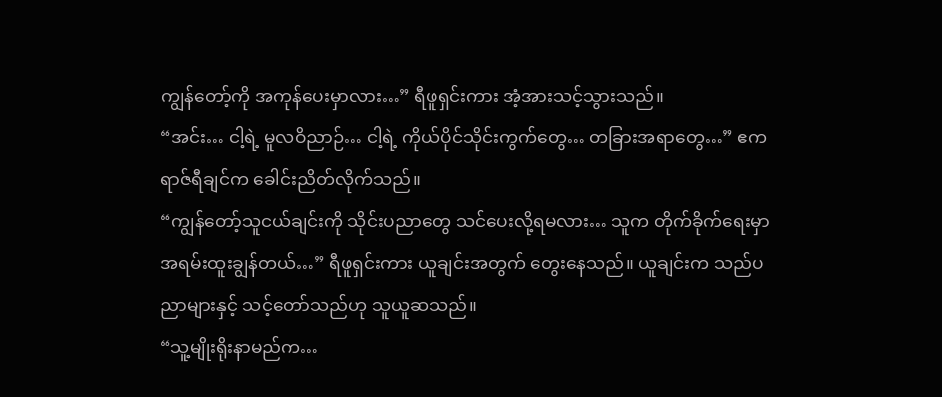ကျွန်တော့်ကို အကုန်ပေးမှာလား…” ရီဖူရှင်းကား အံ့အားသင့်သွားသည်။
“အင်း… ငါ့ရဲ့ မူလဝိညာဉ်… ငါ့ရဲ့ ကိုယ်ပိုင်သိုင်းကွက်တွေ… တခြားအရာတွေ…” ဧကရာဇ်ရီချင်က ခေါင်းညိတ်လိုက်သည်။
“ကျွန်တော့်သူငယ်ချင်းကို သိုင်းပညာတွေ သင်ပေးလို့ရမလား… သူက တိုက်ခိုက်ရေးမှာ အရမ်းထူးချွန်တယ်…” ရီဖူရှင်းကား ယူချင်းအတွက် တွေးနေသည်။ ယူချင်းက သည်ပညာများနှင့် သင့်တော်သည်ဟု သူယူဆသည်။
“သူ့မျိုးရိုးနာမည်က…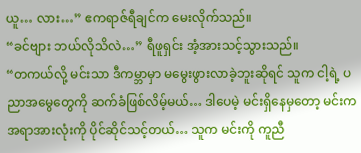ယူ… လား…” ဧကရာဇ်ရီချင်က မေးလိုက်သည်။
“ခင်ဗျား ဘယ်လိုသိလဲ…” ရီဖူရှင်း အံ့အားသင့်သွားသည်။
“တကယ်လို့ မင်းသာ ဒီကမ္ဘာမှာ မမွေးဖွားလာခဲ့ဘူးဆိုရင် သူက ငါ့ရဲ့ ပညာအမွေတွေကို ဆက်ခံဖြစ်လိမ့်မယ်… ဒါပေမဲ့ မင်းရှိနေမှတော့ မင်းက အရာအားလုံးကို ပိုင်ဆိုင်သင့်တယ်… သူက မင်းကို ကူညီ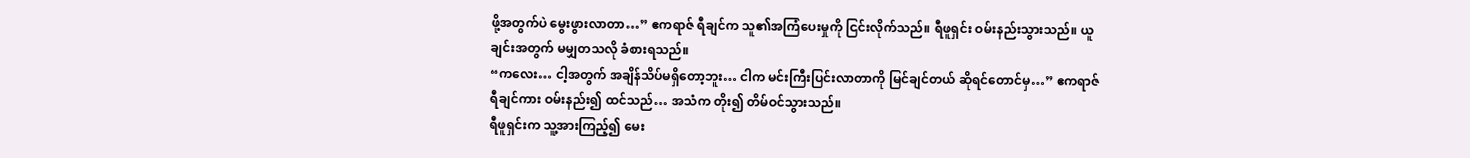ဖို့အတွက်ပဲ မွေးဖွားလာတာ…” ဧကရာဇ် ရီချင်က သူ၏အကြံပေးမှုကို ငြင်းလိုက်သည်။ ရီဖူရှင်း ဝမ်းနည်းသွားသည်။ ယူချင်းအတွက် မမျှတသလို ခံစားရသည်။
“ကလေး… ငါ့အတွက် အချိန်သိပ်မရှိတော့ဘူး… ငါက မင်းကြီးပြင်းလာတာကို မြင်ချင်တယ် ဆိုရင်တောင်မှ…” ဧကရာဇ် ရီချင်ကား ဝမ်းနည်း၍ ထင်သည်… အသံက တိုး၍ တိမ်ဝင်သွားသည်။
ရီဖူရှင်းက သူ့အားကြည့်၍ မေး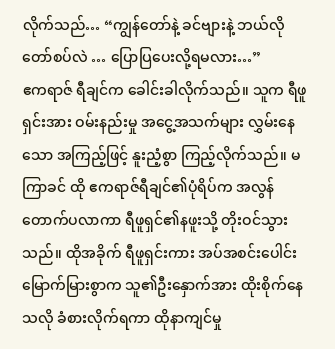လိုက်သည်… “ကျွန်တော်နဲ့ ခင်ဗျားနဲ့ ဘယ်လိုတော်စပ်လဲ … ပြောပြပေးလို့ရမလား…”
ဧကရာဇ် ရီချင်က ခေါင်းခါလိုက်သည်။ သူက ရီဖူရှင်းအား ဝမ်းနည်းမှု အငွေ့အသက်များ လွှမ်းနေသော အကြည့်ဖြင့် နူးညံ့စွာ ကြည့်လိုက်သည်။ မကြာခင် ထို ဧကရာဇ်ရီချင်၏ပုံရိပ်က အလွန်တောက်ပလာကာ ရီဖူရှင်၏နဖူးသို့ တိုးဝင်သွားသည်။ ထိုအခိုက် ရီဖူရှင်းကား အပ်အစင်းပေါင်း မြောက်မြားစွာက သူ၏ဦးနှောက်အား ထိုးစိုက်နေသလို ခံစားလိုက်ရကာ ထိုနာကျင်မှု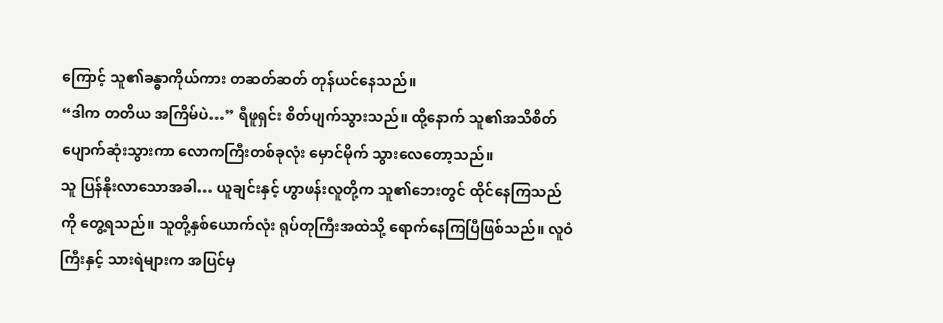ကြောင့် သူ၏ခန္ဓာကိုယ်ကား တဆတ်ဆတ် တုန်ယင်နေသည်။
“ဒါက တတိယ အကြိမ်ပဲ…” ရီဖူရှင်း စိတ်ပျက်သွားသည်။ ထို့နောက် သူ၏အသိစိတ် ပျောက်ဆုံးသွားကာ လောကကြီးတစ်ခုလုံး မှောင်မိုက် သွားလေတော့သည်။
သူ ပြန်နိုးလာသောအခါ… ယူချင်းနှင့် ဟွာဖန်းလူတို့က သူ၏ဘေးတွင် ထိုင်နေကြသည်ကို တွေ့ရသည်။ သူတို့နှစ်ယောက်လုံး ရုပ်တုကြီးအထဲသို့ ရောက်နေကြပြီဖြစ်သည်။ လူဝံကြီးနှင့် သားရဲများက အပြင်မှ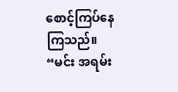စောင့်ကြပ်နေကြသည်။
“မင်း အရမ်း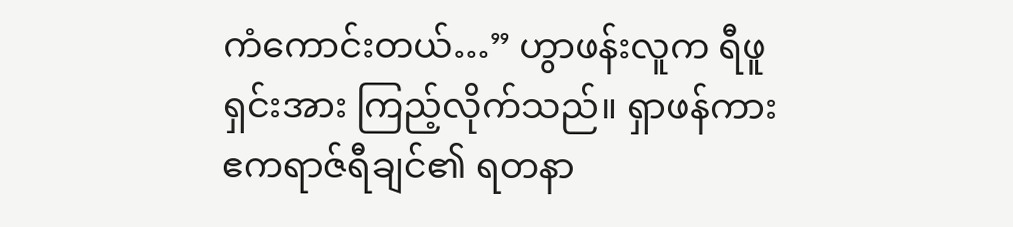ကံကောင်းတယ်…” ဟွာဖန်းလူက ရီဖူရှင်းအား ကြည့်လိုက်သည်။ ရှာဖန်ကား ဧကရာဇ်ရီချင်၏ ရတနာ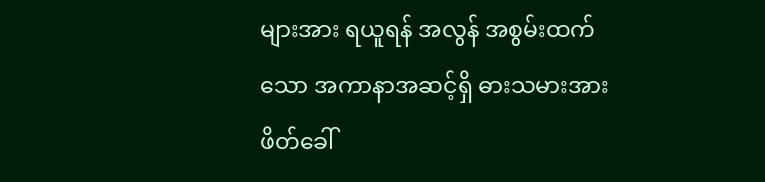များအား ရယူရန် အလွန် အစွမ်းထက်သော အကာနာအဆင့်ရှိ ဓားသမားအား ဖိတ်ခေါ်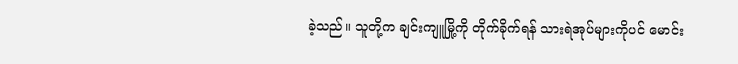ခဲ့သည်။ သူတို့က ချင်းကျူမြို့ကို တိုက်ခိုက်ရန် သားရဲအုပ်များကိုပင် မောင်း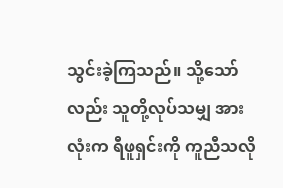သွင်းခဲ့ကြသည်။ သို့သော်လည်း သူတို့လုပ်သမျှ အားလုံးက ရီဖူရှင်းကို ကူညီသလို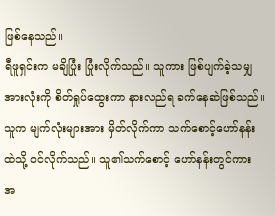ဖြစ်နေသည်။
ရီဖူရှင်းက မချိပြုံး ပြုံးလိုက်သည်။ သူကား ဖြစ်ပျက်ခဲ့သမျှ အားလုံးကို စိတ်ရှုပ်ထွေးကာ နားလည်ရ ခက်နေဆဲဖြစ်သည်။
သူက မျက်လုံးများအား မှိတ်လိုက်ကာ သက်စောင့်ဟော်နန်းထဲသို့ ဝင်လိုက်သည်။ သူ၏သက်စောင့် ဟော်နန်းတွင်ကား အ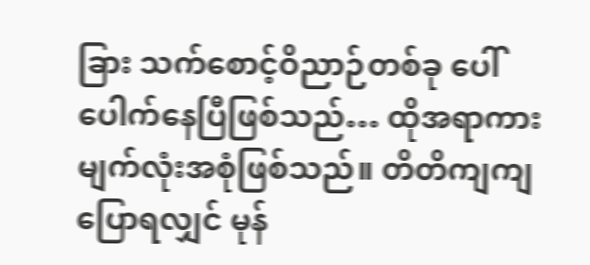ခြား သက်စောင့်ဝိညာဉ်တစ်ခု ပေါ်ပေါက်နေပြီဖြစ်သည်… ထိုအရာကား မျက်လုံးအစုံဖြစ်သည်။ တိတိကျကျပြောရလျှင် မုန်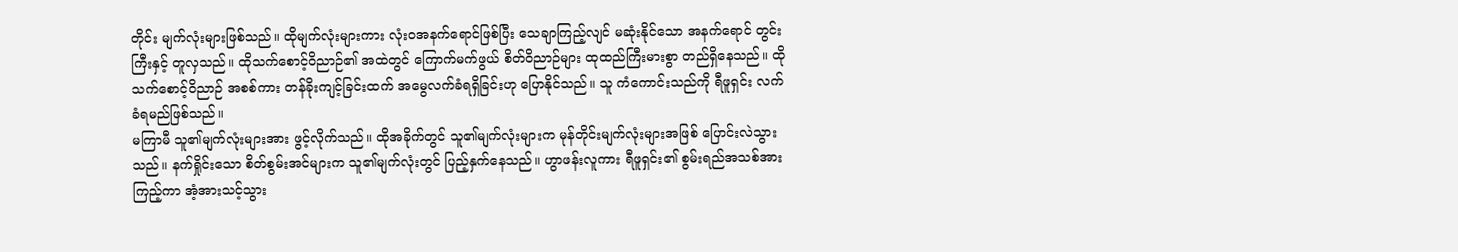တိုင်း မျက်လုံးများဖြစ်သည်။ ထိုမျက်လုံးများကား လုံးဝအနက်ရောင်ဖြစ်ပြီး သေချာကြည့်လျင် မဆုံးနိုင်သော အနက်ရောင် တွင်းကြီးနှင့် တူလှသည်။ ထိုသက်စောင့်ဝိညာဉ်၏ အထဲတွင် ကြောက်မက်ဖွယ် စိတ်ဝိညာဉ်များ ထုထည်ကြီးမားစွာ တည်ရှိနေသည်။ ထိုသက်စောင့်ဝိညာဉ် အစစ်ကား တန်ခိုးကျင့်ခြင်းထက် အမွေလက်ခံရရှိခြင်းဟု ပြောနိုင်သည်။ သူ ကံကောင်းသည်ကို ရီဖူရှင်း လက်ခံရမည်ဖြစ်သည်။
မကြာမီ သူ၏မျက်လုံးများအား ဖွင့်လိုက်သည်။ ထိုအခိုက်တွင် သူ၏မျက်လုံးများက မုန်တိုင်းမျက်လုံးများအဖြစ် ပြောင်းလဲသွားသည်။ နက်ရှိုင်းသော စိတ်စွမ်းအင်များက သူ၏မျက်လုံးတွင် ပြည့်နှက်နေသည်။ ဟွာဖန်းလူကား ရီဖူရှင်း၏ စွမ်းရည်အသစ်အား ကြည့်ကာ အံ့အားသင့်သွား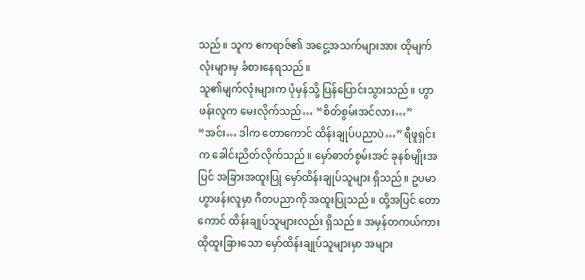သည်။ သူက ဧကရာဇ်၏ အငွေ့အသက်များအား ထိုမျက်လုံးများမှ ခံစားနေရသည်။
သူ၏မျက်လုံးများက ပုံမှန်သို့ ပြန်ပြောင်းသွားသည်။ ဟွာဖန်းလူက မေးလိုက်သည်… “စိတ်စွမ်းအင်လား…”
“အင်း… ဒါက တောကောင် ထိန်းချုပ်ပညာပဲ…” ရီဖူရှင်းက ခေါင်းညိတ်လိုက်သည်။ မှော်ဓာတ်စွမ်းအင် ခုနစ်မျိုးအပြင် အခြားအထူးပြု မှော်ထိန်းချုပ်သူများ ရှိသည်။ ဥပမာ ဟွာဖန်းလူမှာ ဂီတပညာကို အထူးပြုသည်။ ထို့အပြင် တောကောင် ထိန်းချုပ်သူများလည်း ရှိသည်။ အမှန်တကယ်ကား ထိုထူးခြားသော မှော်ထိန်းချုပ်သူများမှာ အများ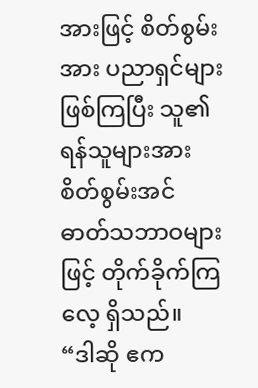အားဖြင့် စိတ်စွမ်းအား ပညာရှင်များ ဖြစ်ကြပြီး သူ၏ရန်သူများအား စိတ်စွမ်းအင် ဓာတ်သဘာဝများဖြင့် တိုက်ခိုက်ကြလေ့ ရှိသည်။
“ဒါဆို ဧက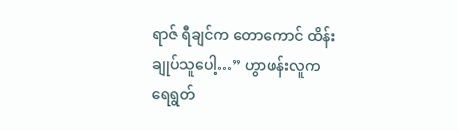ရာဇ် ရီချင်က တောကောင် ထိန်းချုပ်သူပေါ့…” ဟွာဖန်းလူက ရေရွတ်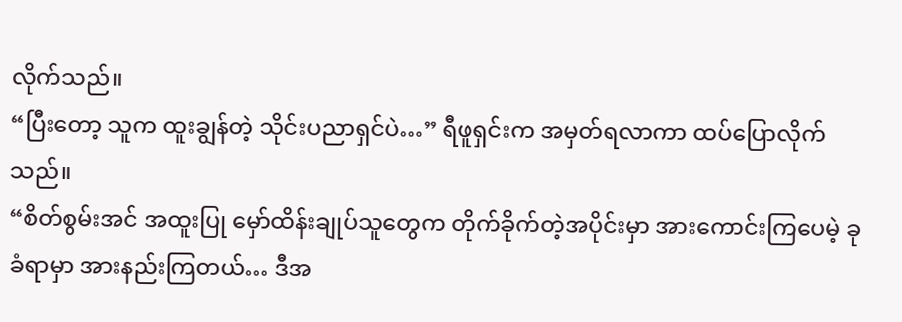လိုက်သည်။
“ပြီးတော့ သူက ထူးချွန်တဲ့ သိုင်းပညာရှင်ပဲ…” ရီဖူရှင်းက အမှတ်ရလာကာ ထပ်ပြောလိုက်သည်။
“စိတ်စွမ်းအင် အထူးပြု မှော်ထိန်းချုပ်သူတွေက တိုက်ခိုက်တဲ့အပိုင်းမှာ အားကောင်းကြပေမဲ့ ခုခံရာမှာ အားနည်းကြတယ်… ဒီအ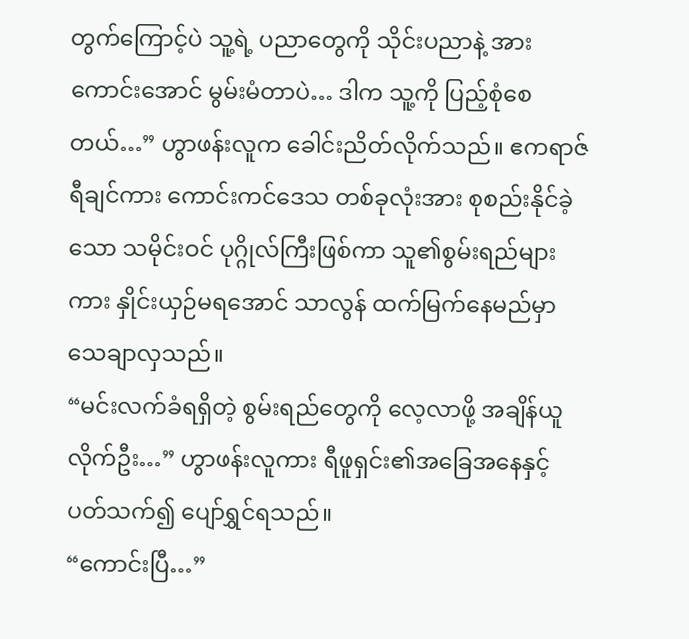တွက်ကြောင့်ပဲ သူ့ရဲ့ ပညာတွေကို သိုင်းပညာနဲ့ အားကောင်းအောင် မွမ်းမံတာပဲ… ဒါက သူ့ကို ပြည့်စုံစေတယ်…” ဟွာဖန်းလူက ခေါင်းညိတ်လိုက်သည်။ ဧကရာဇ်ရီချင်ကား ကောင်းကင်ဒေသ တစ်ခုလုံးအား စုစည်းနိုင်ခဲ့သော သမိုင်းဝင် ပုဂ္ဂိုလ်ကြီးဖြစ်ကာ သူ၏စွမ်းရည်များကား နှိုင်းယှဉ်မရအောင် သာလွန် ထက်မြက်နေမည်မှာ သေချာလှသည်။
“မင်းလက်ခံရရှိတဲ့ စွမ်းရည်တွေကို လေ့လာဖို့ အချိန်ယူလိုက်ဦး…” ဟွာဖန်းလူကား ရီဖူရှင်း၏အခြေအနေနှင့် ပတ်သက်၍ ပျော်ရွှင်ရသည်။
“ကောင်းပြီ…”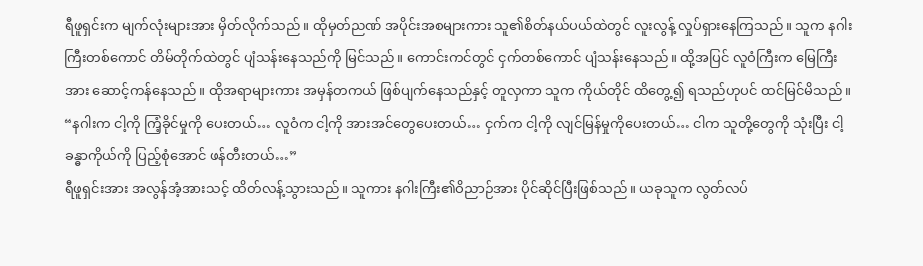ရီဖူရှင်းက မျက်လုံးများအား မှိတ်လိုက်သည်။ ထိုမှတ်ညဏ် အပိုင်းအစများကား သူ၏စိတ်နယ်ပယ်ထဲတွင် လူးလွန့် လှုပ်ရှားနေကြသည်။ သူက နဂါးကြီးတစ်ကောင် တိမ်တိုက်ထဲတွင် ပျံသန်းနေသည်ကို မြင်သည်။ ကောင်းကင်တွင် ငှက်တစ်ကောင် ပျံသန်းနေသည်။ ထို့အပြင် လူဝံကြီးက မြေကြီးအား ဆောင့်ကန်နေသည်။ ထိုအရာများကား အမှန်တကယ် ဖြစ်ပျက်နေသည်နှင့် တူလှကာ သူက ကိုယ်တိုင် ထိတွေ့၍ ရသည်ဟုပင် ထင်မြင်မိသည်။
“နဂါးက ငါ့ကို ကြံ့ခိုင်မှုကို ပေးတယ်… လူဝံက ငါ့ကို အားအင်တွေပေးတယ်… ငှက်က ငါ့ကို လျင်မြန်မှုကိုပေးတယ်… ငါက သူတို့တွေကို သုံးပြီး ငါ့ခန္ဓာကိုယ်ကို ပြည့်စုံအောင် ဖန်တီးတယ်…”
ရီဖူရှင်းအား အလွန်အံ့အားသင့် ထိတ်လန့်သွားသည်။ သူကား နဂါးကြီး၏ဝိညာဉ်အား ပိုင်ဆိုင်ပြီးဖြစ်သည်။ ယခုသူက လွတ်လပ်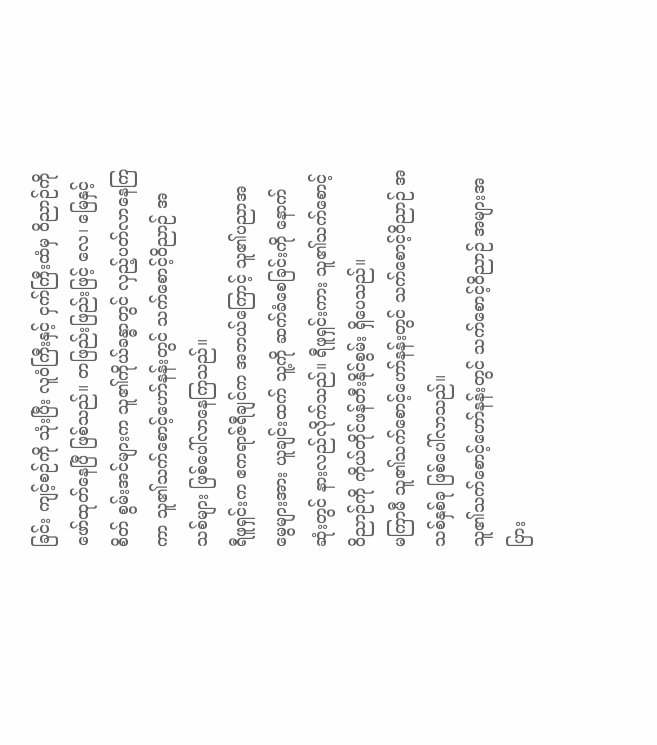ခြင်း ကျင့်စဉ်ကို သုံးပြီး လူဝံကြီးနှင့် ငှက်ကြီးထံမှ ဝိညာဉ်ကို ဖော်ထုတ်နေပြီ ဖြစ်သည်။ တဖြည်းဖြည်းဖြင့် လေ၊ မြေနှင့် စိတ် စွမ်းအင်များက သူ၏ကိုယ်ခန္ဓာတွင် လှည့်ပတ်လာနေကြကာ သူ၏သက်စောင့်ဟော်နန်းတွင် သက်စောင့်ဝိညာဉ် အသစ်များ ဖြစ်ပေါ်လာနေကြသည်။
ရီဖူရှင်းက ဧကရာဇ်ရီချင်က အဘယ်ကြောင့် သူ၏ပညာအမွေများအား ယူချင်းထက် သူ့ကို ဆက်ခံစေခြင်းကို နောက်ဆုံးတွင် နားလည်လိုက်သည်။ ရီဖူရှင်းကား သူ၏သက်စောင့်ဝိညာဉ်ကို ကိုယ်တိုင်ဖန်တီးနိုင်စွမ်း ရှိပေသည်။
မကြာမီ သူ၏သက်စောင့်ဟော်နန်းတွင် သက်စောင့်ဝိညာဉ် အသစ်နှစ်ခု ဖြစ်ပေါ်လာသည်။
သူ၏သက်စောင့်ဟော်နန်းတွင် သက်စောင့်ဝိညာဉ် အများအပြား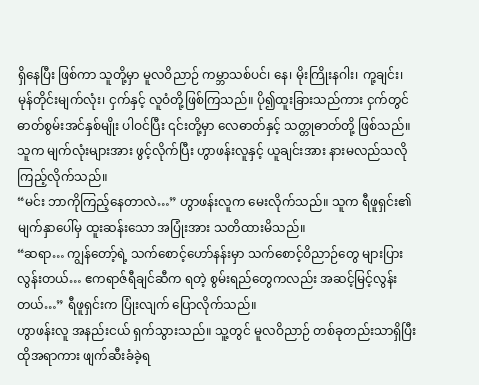ရှိနေပြီး ဖြစ်ကာ သူတို့မှာ မူလဝိညာဉ် ကမ္ဘာသစ်ပင်၊ နေ၊ မိုးကြိုးနဂါး၊ ကု့ချင်း၊ မုန်တိုင်းမျက်လုံး၊ ငှက်နှင့် လူဝံတို့ဖြစ်ကြသည်။ ပို၍ထူးခြားသည်ကား ငှက်တွင် ဓာတ်စွမ်းအင်နှစ်မျိုး ပါဝင်ပြီး ၎င်းတို့မှာ လေဓာတ်နှင့် သတ္တုဓာတ်တို့ ဖြစ်သည်။
သူက မျက်လုံးများအား ဖွင့်လိုက်ပြီး ဟွာဖန်းလူနှင့် ယူချင်းအား နားမလည်သလို ကြည့်လိုက်သည်။
“မင်း ဘာကိုကြည့်နေတာလဲ…” ဟွာဖန်းလူက မေးလိုက်သည်။ သူက ရီဖူရှင်း၏မျက်နှာပေါ်မှ ထူးဆန်းသော အပြုံးအား သတိထားမိသည်။
“ဆရာ… ကျွန်တော့်ရဲ့ သက်စောင့်ဟော်နန်းမှာ သက်စောင့်ဝိညာဉ်တွေ များပြားလွန်းတယ်… ဧကရာဇ်ရီချင်ဆီက ရတဲ့ စွမ်းရည်တွေကလည်း အဆင့်မြင့်လွန်းတယ်…” ရီဖူရှင်းက ပြုံးလျက် ပြောလိုက်သည်။
ဟွာဖန်းလူ အနည်းငယ် ရှက်သွားသည်။ သူ့တွင် မူလဝိညာဉ် တစ်ခုတည်းသာရှိပြီး ထိုအရာကား ဖျက်ဆီးခံခဲ့ရ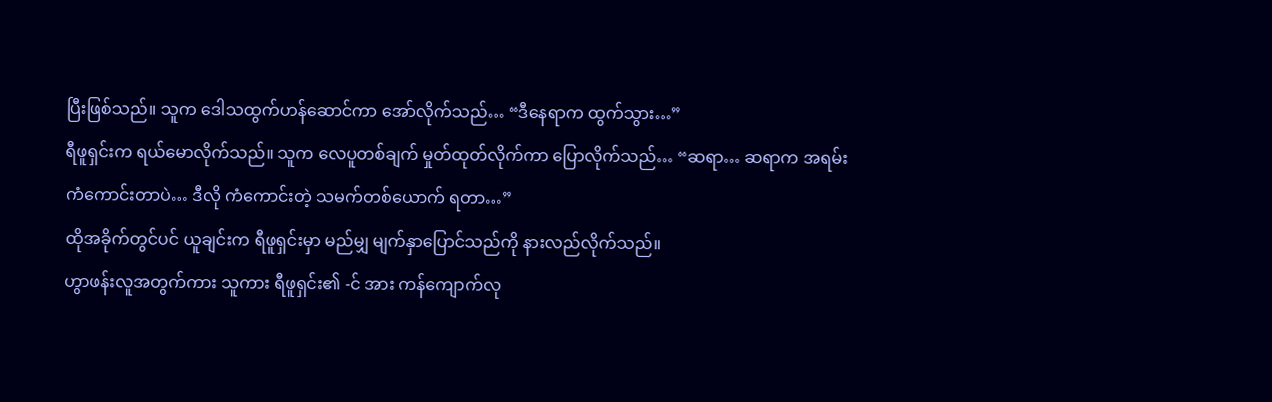ပြီးဖြစ်သည်။ သူက ဒေါသထွက်ဟန်ဆောင်ကာ အော်လိုက်သည်… “ဒီနေရာက ထွက်သွား…”
ရီဖူရှင်းက ရယ်မောလိုက်သည်။ သူက လေပူတစ်ချက် မှုတ်ထုတ်လိုက်ကာ ပြောလိုက်သည်… “ဆရာ… ဆရာက အရမ်း ကံကောင်းတာပဲ… ဒီလို ကံကောင်းတဲ့ သမက်တစ်ယောက် ရတာ…”
ထိုအခိုက်တွင်ပင် ယူချင်းက ရီဖူရှင်းမှာ မည်မျှ မျက်နှာပြောင်သည်ကို နားလည်လိုက်သည်။
ဟွာဖန်းလူအတွက်ကား သူကား ရီဖူရှင်း၏ -င် အား ကန်ကျောက်လု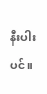နီးပါးပင်။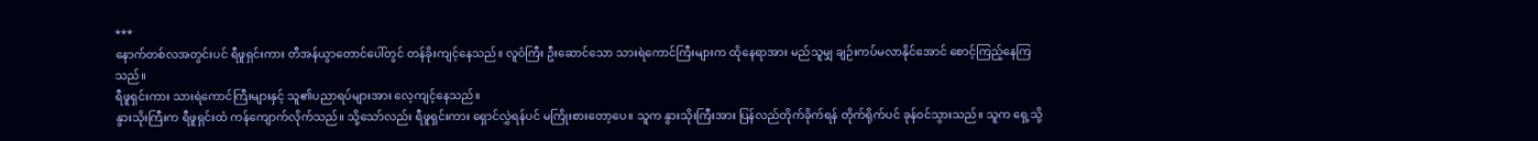***
နောက်တစ်လအတွင်းပင် ရီဖူရှင်းကား တီအန်ယွာတောင်ပေါ်တွင် တန်ခိုးကျင့်နေသည်။ လူဝံကြီး ဦးဆောင်သော သားရဲကောင်ကြီးများက ထိုနေရာအား မည်သူမျှ ချဉ်းကပ်မလာနိုင်အောင် စောင့်ကြည့်နေကြသည်။
ရီဖူရှင်းကား သားရဲကောင်ကြီးများနှင့် သူ၏ပညာရပ်များအား လေ့ကျင့်နေသည်။
နွားသိုးကြီးက ရီဖူရှင်းထံ ကန်ကျောက်လိုက်သည်။ သို့သော်လည်း ရီဖူရှင်းကား ရှောင်လွှဲရန်ပင် မကြိုးစားတော့ပေ။ သူက နွားသိုးကြီးအား ပြန်လည်တိုက်ခိုက်ရန် တိုက်ရိုက်ပင် ခုန်ဝင်သွားသည်။ သူက ရှေ့သို့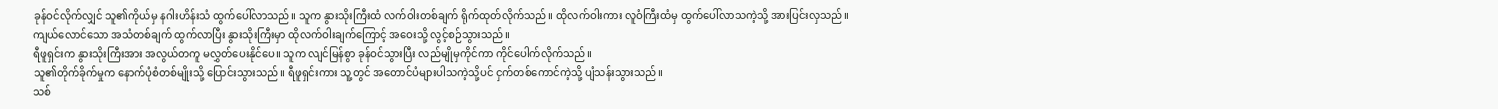ခုန်ဝင်လိုက်လျှင် သူ၏ကိုယ်မှ နဂါးဟိန်းသံ ထွက်ပေါ်လာသည်။ သူက နွားသိုးကြီးထံ လက်ဝါးတစ်ချက် ရိုက်ထုတ်လိုက်သည်။ ထိုလက်ဝါးကား လူဝံကြီးထံမှ ထွက်ပေါ်လာသကဲ့သို့ အားပြင်းလှသည်။
ကျယ်လောင်သော အသံတစ်ချက် ထွက်လာပြီး နွားသိုးကြီးမှာ ထိုလက်ဝါးချက်ကြောင့် အဝေးသို့ လွင့်စဉ်သွားသည်။
ရီဖူရှင်းက နွားသိုးကြီးအား အလွယ်တကူ မလွှတ်ပေးနိုင်ပေ။ သူက လျင်မြန်စွာ ခုန်ဝင်သွားပြီး လည်မျိုမှကိုင်ကာ ကိုင်ပေါက်လိုက်သည်။
သူ၏တိုက်ခိုက်မှုက နောက်ပုံစံတစ်မျိုးသို့ ပြောင်းသွားသည်။ ရီဖူရှင်းကား သူ့တွင် အတောင်ပံများပါသကဲ့သို့ပင် ငှက်တစ်ကောင်ကဲ့သို့ ပျံသန်းသွားသည်။
သစ်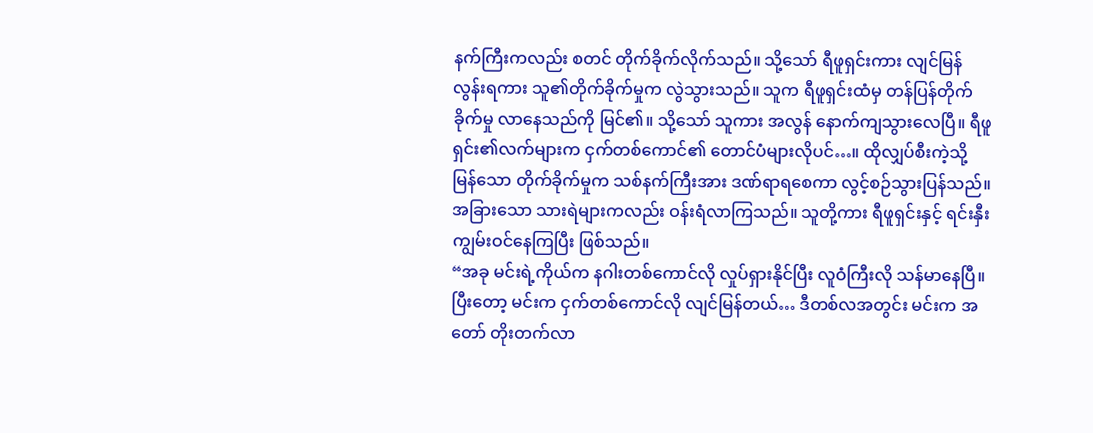နက်ကြီးကလည်း စတင် တိုက်ခိုက်လိုက်သည်။ သို့သော် ရီဖူရှင်းကား လျင်မြန်လွန်းရကား သူ၏တိုက်ခိုက်မှုက လွဲသွားသည်။ သူက ရီဖူရှင်းထံမှ တန်ပြန်တိုက်ခိုက်မှု လာနေသည်ကို မြင်၏။ သို့သော် သူကား အလွန် နောက်ကျသွားလေပြီ။ ရီဖူရှင်း၏လက်များက ငှက်တစ်ကောင်၏ တောင်ပံများလိုပင်…။ ထိုလျှပ်စီးကဲ့သို့မြန်သော တိုက်ခိုက်မှုက သစ်နက်ကြီးအား ဒဏ်ရာရစေကာ လွင့်စဉ်သွားပြန်သည်။
အခြားသော သားရဲများကလည်း ဝန်းရံလာကြသည်။ သူတို့ကား ရီဖူရှင်းနှင့် ရင်းနှီးကျွမ်းဝင်နေကြပြီး ဖြစ်သည်။
“အခု မင်းရဲ့ကိုယ်က နဂါးတစ်ကောင်လို လှုပ်ရှားနိုင်ပြီး လူဝံကြီးလို သန်မာနေပြီ။ ပြီးတော့ မင်းက ငှက်တစ်ကောင်လို လျင်မြန်တယ်… ဒီတစ်လအတွင်း မင်းက အတော် တိုးတက်လာ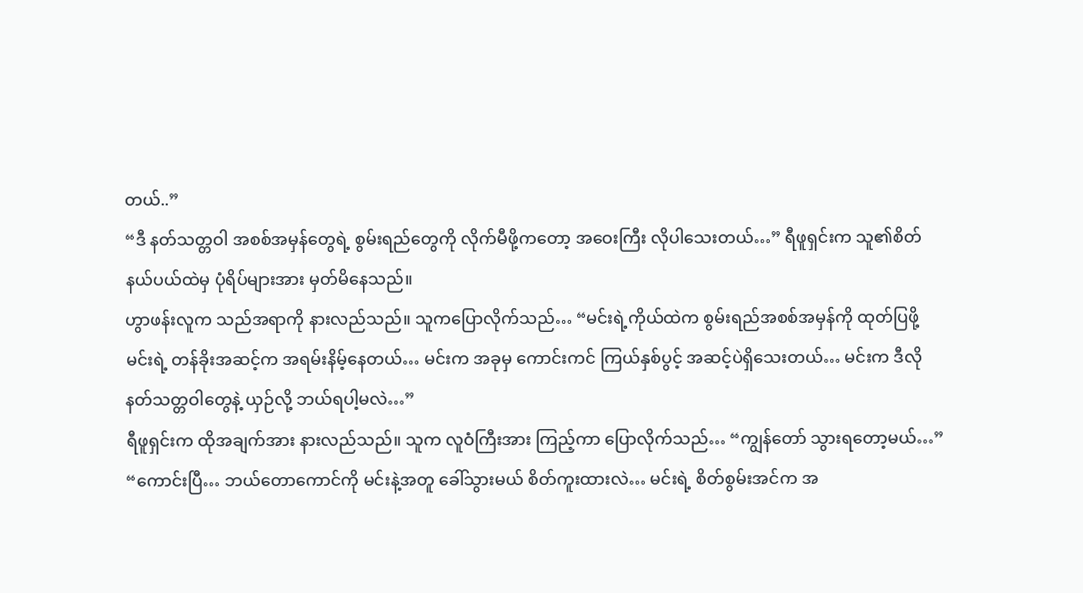တယ်..”
“ဒီ နတ်သတ္တဝါ အစစ်အမှန်တွေရဲ့ စွမ်းရည်တွေကို လိုက်မီဖို့ကတော့ အဝေးကြီး လိုပါသေးတယ်…” ရီဖူရှင်းက သူ၏စိတ်နယ်ပယ်ထဲမှ ပုံရိပ်များအား မှတ်မိနေသည်။
ဟွာဖန်းလူက သည်အရာကို နားလည်သည်။ သူကပြောလိုက်သည်… “မင်းရဲ့ကိုယ်ထဲက စွမ်းရည်အစစ်အမှန်ကို ထုတ်ပြဖို့ မင်းရဲ့ တန်ခိုးအဆင့်က အရမ်းနိမ့်နေတယ်… မင်းက အခုမှ ကောင်းကင် ကြယ်နှစ်ပွင့် အဆင့်ပဲရှိသေးတယ်… မင်းက ဒီလို နတ်သတ္တဝါတွေနဲ့ ယှဉ်လို့ ဘယ်ရပါ့မလဲ…”
ရီဖူရှင်းက ထိုအချက်အား နားလည်သည်။ သူက လူဝံကြီးအား ကြည့်ကာ ပြောလိုက်သည်… “ကျွန်တော် သွားရတော့မယ်…”
“ကောင်းပြီ… ဘယ်တောကောင်ကို မင်းနဲ့အတူ ခေါ်သွားမယ် စိတ်ကူးထားလဲ… မင်းရဲ့ စိတ်စွမ်းအင်က အ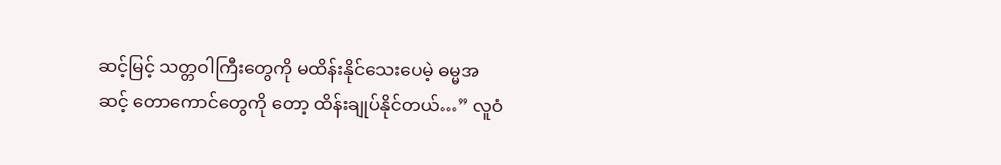ဆင့်မြင့် သတ္တဝါကြီးတွေကို မထိန်းနိုင်သေးပေမဲ့ ဓမ္မအဆင့် တောကောင်တွေကို တော့ ထိန်းချုပ်နိုင်တယ်…” လူဝံ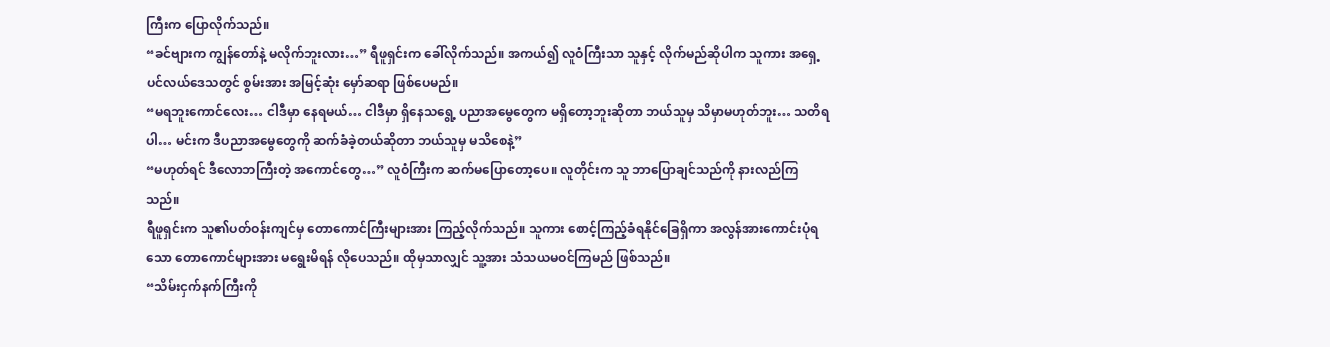ကြီးက ပြောလိုက်သည်။
“ခင်ဗျားက ကျွန်တော်နဲ့ မလိုက်ဘူးလား…” ရီဖူရှင်းက ခေါ်လိုက်သည်။ အကယ်၍ လူဝံကြီးသာ သူနှင့် လိုက်မည်ဆိုပါက သူကား အရှေ့ပင်လယ်ဒေသတွင် စွမ်းအား အမြင့်ဆုံး မှော်ဆရာ ဖြစ်ပေမည်။
“မရဘူးကောင်လေး… ငါဒီမှာ နေရမယ်… ငါဒီမှာ ရှိနေသရွေ့ ပညာအမွေတွေက မရှိတော့ဘူးဆိုတာ ဘယ်သူမှ သိမှာမဟုတ်ဘူး… သတိရပါ… မင်းက ဒီပညာအမွေတွေကို ဆက်ခံခဲ့တယ်ဆိုတာ ဘယ်သူမှ မသိစေနဲ့”
“မဟုတ်ရင် ဒီလောဘကြီးတဲ့ အကောင်တွေ…” လူဝံကြီးက ဆက်မပြောတော့ပေ။ လူတိုင်းက သူ ဘာပြောချင်သည်ကို နားလည်ကြသည်။
ရီဖူရှင်းက သူ၏ပတ်ဝန်းကျင်မှ တောကောင်ကြီးများအား ကြည့်လိုက်သည်။ သူကား စောင့်ကြည့်ခံရနိုင်ခြေရှိကာ အလွန်အားကောင်းပုံရသော တောကောင်များအား မရွေးမိရန် လိုပေသည်။ ထိုမှသာလျှင် သူ့အား သံသယမဝင်ကြမည် ဖြစ်သည်။
“သိမ်းငှက်နက်ကြီးကို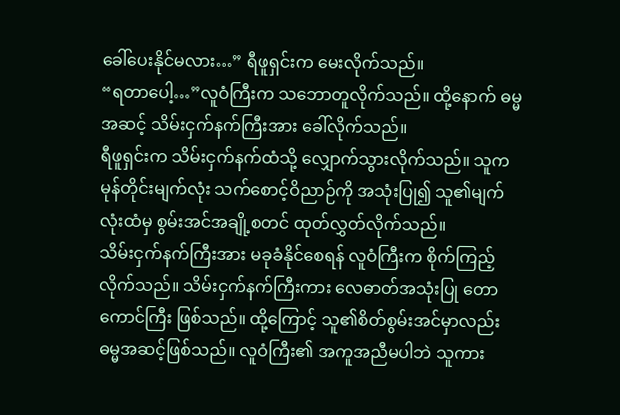ခေါ်ပေးနိုင်မလား…” ရီဖူရှင်းက မေးလိုက်သည်။
“ရတာပေါ့…”လူဝံကြီးက သဘောတူလိုက်သည်။ ထို့နောက် ဓမ္မအဆင့် သိမ်းငှက်နက်ကြီးအား ခေါ်လိုက်သည်။
ရီဖူရှင်းက သိမ်းငှက်နက်ထံသို့ လျှောက်သွားလိုက်သည်။ သူက မုန်တိုင်းမျက်လုံး သက်စောင့်ဝိညာဉ်ကို အသုံးပြု၍ သူ၏မျက်လုံးထံမှ စွမ်းအင်အချို့စတင် ထုတ်လွှတ်လိုက်သည်။
သိမ်းငှက်နက်ကြီးအား မခုခံနိုင်စေရန် လူဝံကြီးက စိုက်ကြည့်လိုက်သည်။ သိမ်းငှက်နက်ကြီးကား လေဓာတ်အသုံးပြု တောကောင်ကြီး ဖြစ်သည်။ ထို့ကြောင့် သူ၏စိတ်စွမ်းအင်မှာလည်း ဓမ္မအဆင့်ဖြစ်သည်။ လူဝံကြီး၏ အကူအညီမပါဘဲ သူကား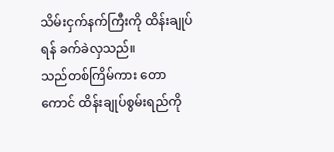သိမ်းငှက်နက်ကြီးကို ထိန်းချုပ်ရန် ခက်ခဲလှသည်။
သည်တစ်ကြိမ်ကား တောကောင် ထိန်းချုပ်စွမ်းရည်ကို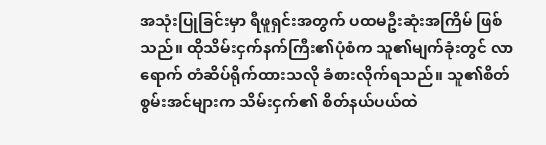အသုံးပြုခြင်းမှာ ရီဖူရှင်းအတွက် ပထမဦးဆုံးအကြိမ် ဖြစ်သည်။ ထိုသိမ်းငှက်နက်ကြီး၏ပုံစံက သူ၏မျက်ခုံးတွင် လာရောက် တံဆိပ်ရိုက်ထားသလို ခံစားလိုက်ရသည်။ သူ၏စိတ်စွမ်းအင်များက သိမ်းငှက်၏ စိတ်နယ်ပယ်ထဲ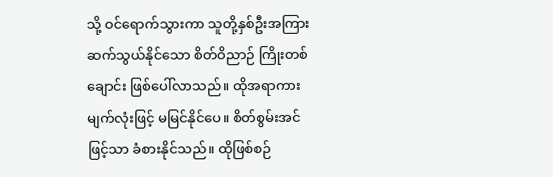သို့ ဝင်ရောက်သွားကာ သူတို့နှစ်ဦးအကြား ဆက်သွယ်နိုင်သော စိတ်ဝိညာဉ် ကြိုးတစ်ချောင်း ဖြစ်ပေါ်လာသည်။ ထိုအရာကား မျက်လုံးဖြင့် မမြင်နိုင်ပေ။ စိတ်စွမ်းအင်ဖြင့်သာ ခံစားနိုင်သည်။ ထိုဖြစ်စဉ်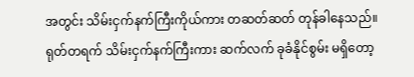အတွင်း သိမ်းငှက်နက်ကြီးကိုယ်ကား တဆတ်ဆတ် တုန်ခါနေသည်။
ရုတ်တရက် သိမ်းငှက်နက်ကြီးကား ဆက်လက် ခုခံနိုင်စွမ်း မရှိတော့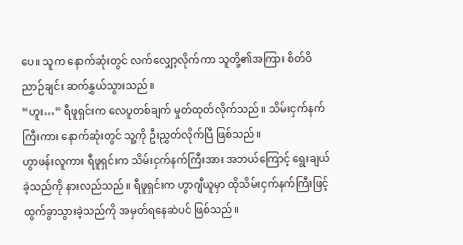ပေ။ သူက နောက်ဆုံးတွင် လက်လျှော့လိုက်ကာ သူတို့၏အကြား စိတ်ဝိညာဉ်ချင်း ဆက်နွှယ်သွားသည်။
“ဟူး…” ရီဖူရှင်းက လေပူတစ်ချက် မှုတ်ထုတ်လိုက်သည်။ သိမ်းငှက်နက်ကြီးကား နောက်ဆုံးတွင် သူ့ကို ဦးညွှတ်လိုက်ပြီ ဖြစ်သည်။
ဟွာဖန်းလူကား ရီဖူရှင်းက သိမ်းငှက်နက်ကြီးအား အဘယ်ကြောင့် ရွေးချယ်ခဲ့သည်ကို နားလည်သည်။ ရီဖူရှင်းက ဟွာဂျီယူမှာ ထိုသိမ်းငှက်နက်ကြီးဖြင့် ထွက်ခွာသွားခဲ့သည်ကို အမှတ်ရနေဆဲပင် ဖြစ်သည်။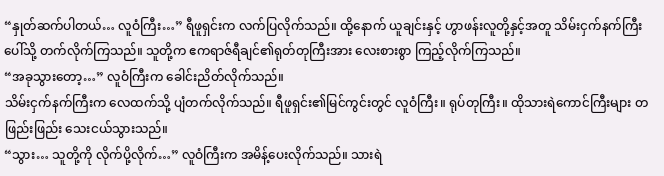“နှုတ်ဆက်ပါတယ်… လူဝံကြီး…” ရီဖူရှင်းက လက်ပြလိုက်သည်။ ထို့နောက် ယူချင်းနှင့် ဟွာဖန်းလူတို့နှင့်အတူ သိမ်းငှက်နက်ကြီးပေါ်သို့ တက်လိုက်ကြသည်။ သူတို့က ဧကရာဇ်ရီချင်၏ရုတ်တုကြီးအား လေးစားစွာ ကြည့်လိုက်ကြသည်။
“အခုသွားတော့…” လူဝံကြီးက ခေါင်းညိတ်လိုက်သည်။
သိမ်းငှက်နက်ကြီးက လေထက်သို့ ပျံတက်လိုက်သည်။ ရီဖူရှင်း၏မြင်ကွင်းတွင် လူဝံကြီး။ ရုပ်တုကြီး။ ထိုသားရဲကောင်ကြီးများ တဖြည်းဖြည်း သေးငယ်သွားသည်။
“သွား… သူတို့ကို လိုက်ပို့လိုက်…” လူဝံကြီးက အမိန့်ပေးလိုက်သည်။ သားရဲ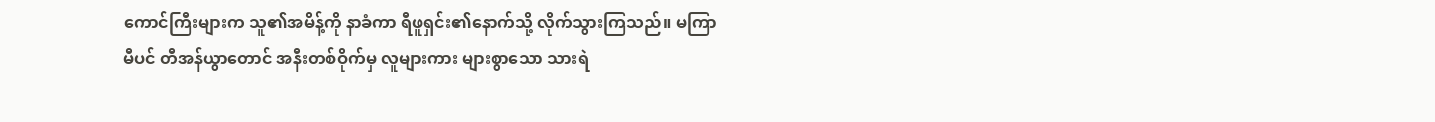ကောင်ကြီးများက သူ၏အမိန့်ကို နာခံကာ ရီဖူရှင်း၏နောက်သို့ လိုက်သွားကြသည်။ မကြာမီပင် တီအန်ယွာတောင် အနီးတစ်ဝိုက်မှ လူများကား များစွာသော သားရဲ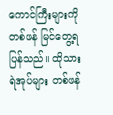ကောင်ကြီးများကို တစ်ဖန် မြင်တွေ့ရပြန်သည်။ ထိုသားရဲအုပ်များ တစ်ဖန်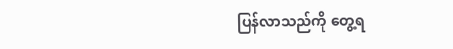ပြန်လာသည်ကို တွေ့ရ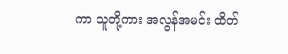ကာ သူတို့ကား အလွန်အမင်း ထိတ်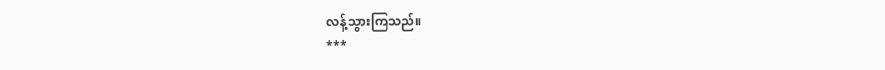လန့်သွားကြသည်။
***